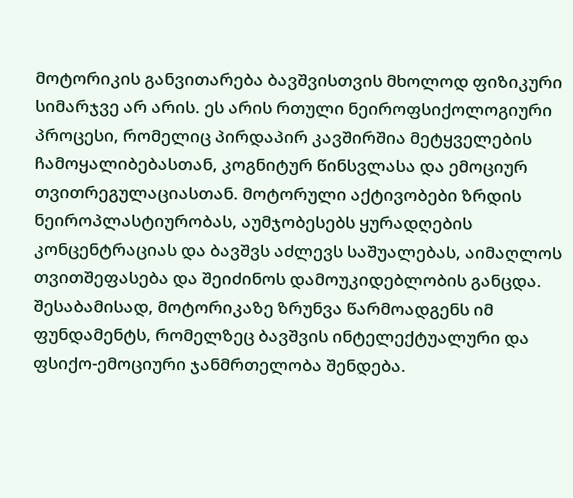მოტორიკის განვითარება ბავშვისთვის მხოლოდ ფიზიკური სიმარჯვე არ არის. ეს არის რთული ნეიროფსიქოლოგიური პროცესი, რომელიც პირდაპირ კავშირშია მეტყველების ჩამოყალიბებასთან, კოგნიტურ წინსვლასა და ემოციურ თვითრეგულაციასთან. მოტორული აქტივობები ზრდის ნეიროპლასტიურობას, აუმჯობესებს ყურადღების კონცენტრაციას და ბავშვს აძლევს საშუალებას, აიმაღლოს თვითშეფასება და შეიძინოს დამოუკიდებლობის განცდა. შესაბამისად, მოტორიკაზე ზრუნვა წარმოადგენს იმ ფუნდამენტს, რომელზეც ბავშვის ინტელექტუალური და ფსიქო-ემოციური ჯანმრთელობა შენდება.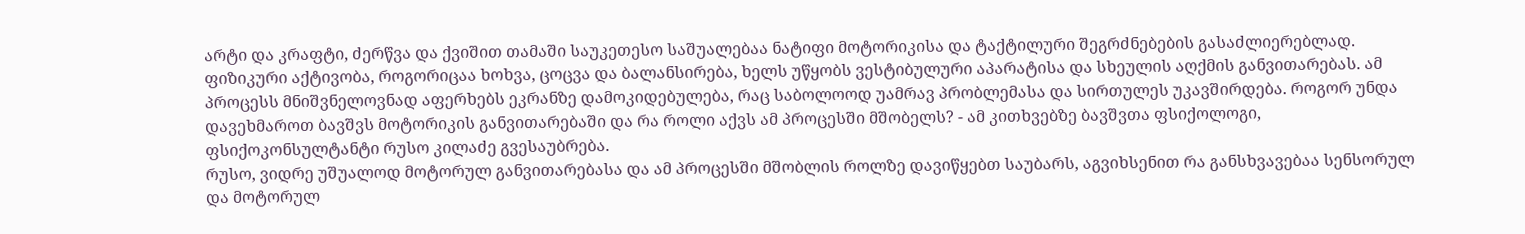არტი და კრაფტი, ძერწვა და ქვიშით თამაში საუკეთესო საშუალებაა ნატიფი მოტორიკისა და ტაქტილური შეგრძნებების გასაძლიერებლად. ფიზიკური აქტივობა, როგორიცაა ხოხვა, ცოცვა და ბალანსირება, ხელს უწყობს ვესტიბულური აპარატისა და სხეულის აღქმის განვითარებას. ამ პროცესს მნიშვნელოვნად აფერხებს ეკრანზე დამოკიდებულება, რაც საბოლოოდ უამრავ პრობლემასა და სირთულეს უკავშირდება. როგორ უნდა დავეხმაროთ ბავშვს მოტორიკის განვითარებაში და რა როლი აქვს ამ პროცესში მშობელს? - ამ კითხვებზე ბავშვთა ფსიქოლოგი, ფსიქოკონსულტანტი რუსო კილაძე გვესაუბრება.
რუსო, ვიდრე უშუალოდ მოტორულ განვითარებასა და ამ პროცესში მშობლის როლზე დავიწყებთ საუბარს, აგვიხსენით რა განსხვავებაა სენსორულ და მოტორულ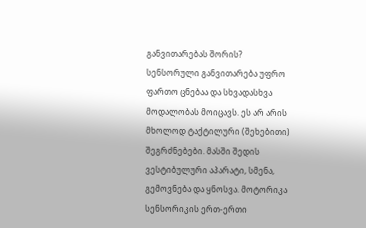განვითარებას შორის?
სენსორული განვითარება უფრო ფართო ცნებაა და სხვადასხვა მოდალობას მოიცავს. ეს არ არის მხოლოდ ტაქტილური (შეხებითი) შეგრძნებები. მასში შედის ვესტიბულური აპარატი, სმენა, გემოვნება და ყნოსვა. მოტორიკა სენსორიკის ერთ-ერთი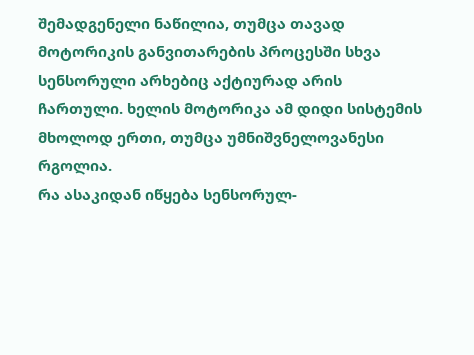შემადგენელი ნაწილია, თუმცა თავად მოტორიკის განვითარების პროცესში სხვა სენსორული არხებიც აქტიურად არის ჩართული. ხელის მოტორიკა ამ დიდი სისტემის მხოლოდ ერთი, თუმცა უმნიშვნელოვანესი რგოლია.
რა ასაკიდან იწყება სენსორულ-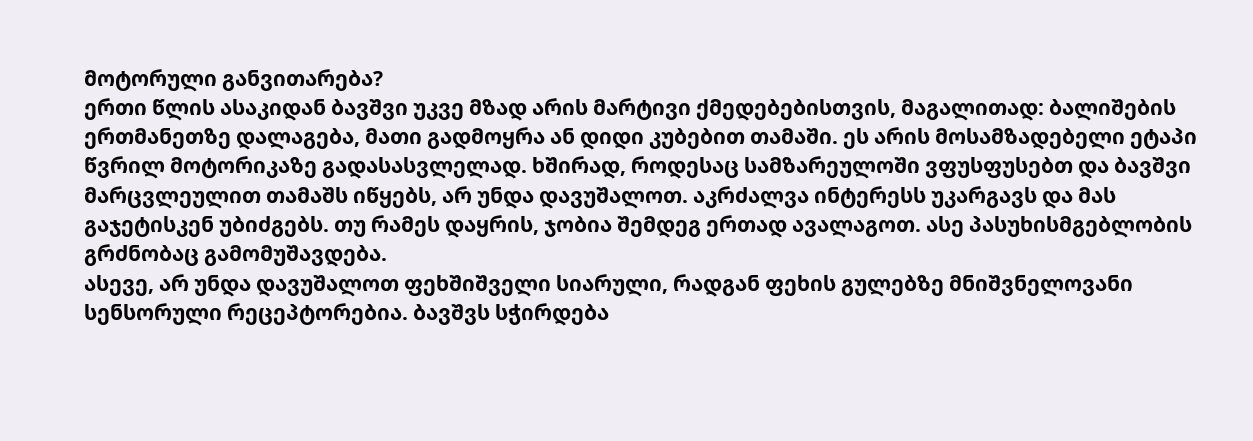მოტორული განვითარება?
ერთი წლის ასაკიდან ბავშვი უკვე მზად არის მარტივი ქმედებებისთვის, მაგალითად: ბალიშების ერთმანეთზე დალაგება, მათი გადმოყრა ან დიდი კუბებით თამაში. ეს არის მოსამზადებელი ეტაპი წვრილ მოტორიკაზე გადასასვლელად. ხშირად, როდესაც სამზარეულოში ვფუსფუსებთ და ბავშვი მარცვლეულით თამაშს იწყებს, არ უნდა დავუშალოთ. აკრძალვა ინტერესს უკარგავს და მას გაჯეტისკენ უბიძგებს. თუ რამეს დაყრის, ჯობია შემდეგ ერთად ავალაგოთ. ასე პასუხისმგებლობის გრძნობაც გამომუშავდება.
ასევე, არ უნდა დავუშალოთ ფეხშიშველი სიარული, რადგან ფეხის გულებზე მნიშვნელოვანი სენსორული რეცეპტორებია. ბავშვს სჭირდება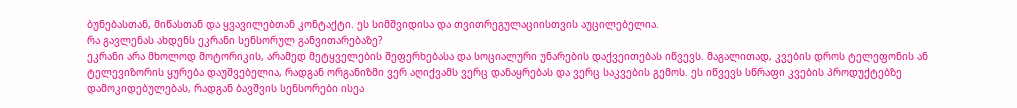ბუნებასთან, მიწასთან და ყვავილებთან კონტაქტი. ეს სიმშვიდისა და თვითრეგულაციისთვის აუცილებელია.
რა გავლენას ახდენს ეკრანი სენსორულ განვითარებაზე?
ეკრანი არა მხოლოდ მოტორიკის, არამედ მეტყველების შეფერხებასა და სოციალური უნარების დაქვეითებას იწვევს. მაგალითად, კვების დროს ტელეფონის ან ტელევიზორის ყურება დაუშვებელია, რადგან ორგანიზმი ვერ აღიქვამს ვერც დანაყრებას და ვერც საკვების გემოს. ეს იწვევს სწრაფი კვების პროდუქტებზე დამოკიდებულებას, რადგან ბავშვის სენსორები ისეა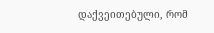დაქვეითებული, რომ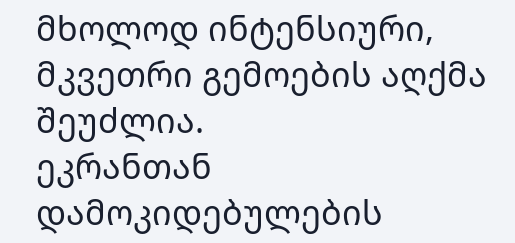მხოლოდ ინტენსიური, მკვეთრი გემოების აღქმა შეუძლია.
ეკრანთან დამოკიდებულების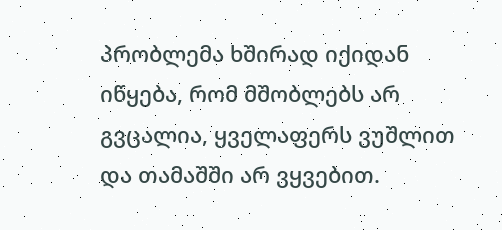პრობლემა ხშირად იქიდან იწყება, რომ მშობლებს არ გვცალია, ყველაფერს ვუშლით და თამაშში არ ვყვებით.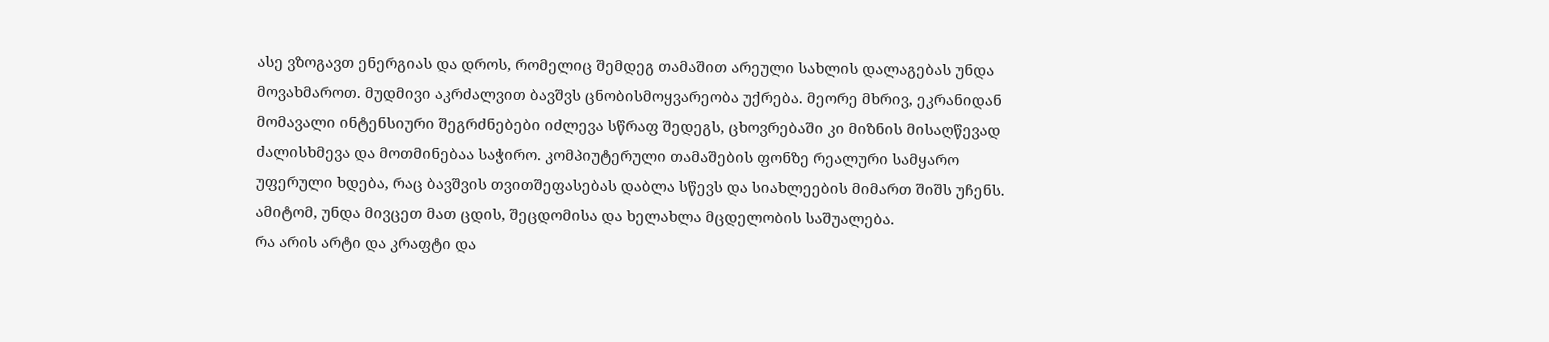ასე ვზოგავთ ენერგიას და დროს, რომელიც შემდეგ თამაშით არეული სახლის დალაგებას უნდა მოვახმაროთ. მუდმივი აკრძალვით ბავშვს ცნობისმოყვარეობა უქრება. მეორე მხრივ, ეკრანიდან მომავალი ინტენსიური შეგრძნებები იძლევა სწრაფ შედეგს, ცხოვრებაში კი მიზნის მისაღწევად ძალისხმევა და მოთმინებაა საჭირო. კომპიუტერული თამაშების ფონზე რეალური სამყარო უფერული ხდება, რაც ბავშვის თვითშეფასებას დაბლა სწევს და სიახლეების მიმართ შიშს უჩენს. ამიტომ, უნდა მივცეთ მათ ცდის, შეცდომისა და ხელახლა მცდელობის საშუალება.
რა არის არტი და კრაფტი და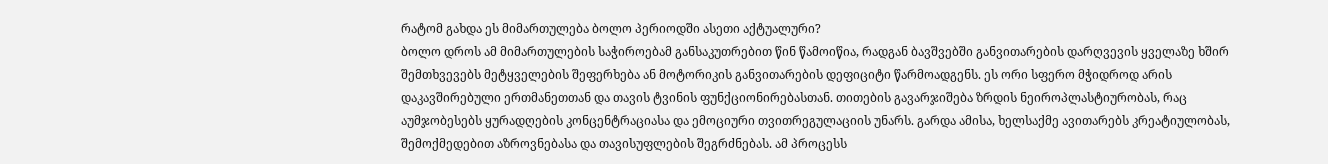რატომ გახდა ეს მიმართულება ბოლო პერიოდში ასეთი აქტუალური?
ბოლო დროს ამ მიმართულების საჭიროებამ განსაკუთრებით წინ წამოიწია, რადგან ბავშვებში განვითარების დარღვევის ყველაზე ხშირ შემთხვევებს მეტყველების შეფერხება ან მოტორიკის განვითარების დეფიციტი წარმოადგენს. ეს ორი სფერო მჭიდროდ არის დაკავშირებული ერთმანეთთან და თავის ტვინის ფუნქციონირებასთან. თითების გავარჯიშება ზრდის ნეიროპლასტიურობას, რაც აუმჯობესებს ყურადღების კონცენტრაციასა და ემოციური თვითრეგულაციის უნარს. გარდა ამისა, ხელსაქმე ავითარებს კრეატიულობას, შემოქმედებით აზროვნებასა და თავისუფლების შეგრძნებას. ამ პროცესს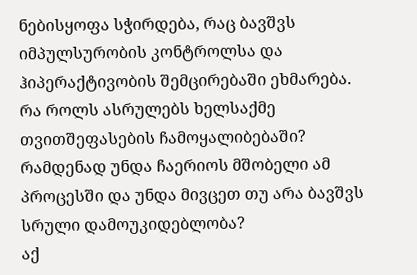ნებისყოფა სჭირდება, რაც ბავშვს იმპულსურობის კონტროლსა და ჰიპერაქტივობის შემცირებაში ეხმარება.
რა როლს ასრულებს ხელსაქმე თვითშეფასების ჩამოყალიბებაში? რამდენად უნდა ჩაერიოს მშობელი ამ პროცესში და უნდა მივცეთ თუ არა ბავშვს სრული დამოუკიდებლობა?
აქ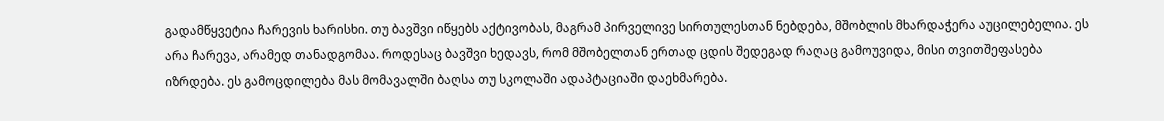გადამწყვეტია ჩარევის ხარისხი. თუ ბავშვი იწყებს აქტივობას, მაგრამ პირველივე სირთულესთან ნებდება, მშობლის მხარდაჭერა აუცილებელია. ეს არა ჩარევა, არამედ თანადგომაა. როდესაც ბავშვი ხედავს, რომ მშობელთან ერთად ცდის შედეგად რაღაც გამოუვიდა, მისი თვითშეფასება იზრდება. ეს გამოცდილება მას მომავალში ბაღსა თუ სკოლაში ადაპტაციაში დაეხმარება.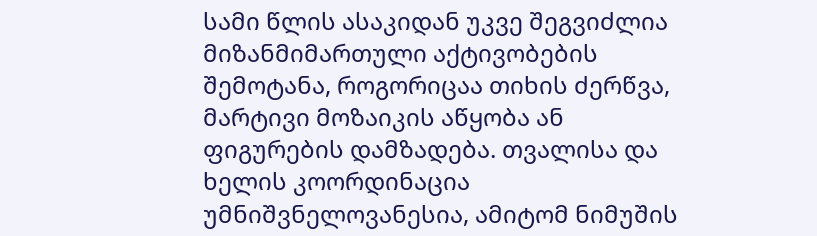სამი წლის ასაკიდან უკვე შეგვიძლია მიზანმიმართული აქტივობების შემოტანა, როგორიცაა თიხის ძერწვა, მარტივი მოზაიკის აწყობა ან ფიგურების დამზადება. თვალისა და ხელის კოორდინაცია უმნიშვნელოვანესია, ამიტომ ნიმუშის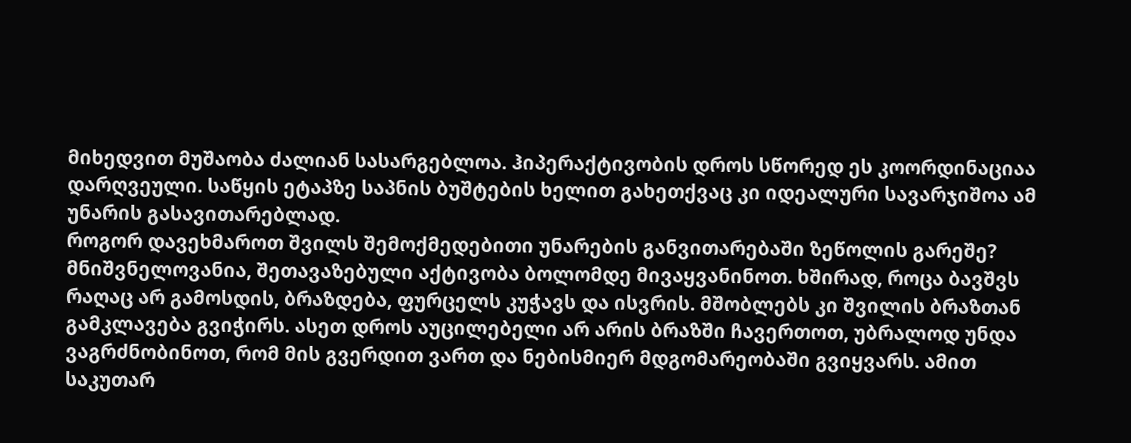მიხედვით მუშაობა ძალიან სასარგებლოა. ჰიპერაქტივობის დროს სწორედ ეს კოორდინაციაა დარღვეული. საწყის ეტაპზე საპნის ბუშტების ხელით გახეთქვაც კი იდეალური სავარჯიშოა ამ უნარის გასავითარებლად.
როგორ დავეხმაროთ შვილს შემოქმედებითი უნარების განვითარებაში ზეწოლის გარეშე?
მნიშვნელოვანია, შეთავაზებული აქტივობა ბოლომდე მივაყვანინოთ. ხშირად, როცა ბავშვს რაღაც არ გამოსდის, ბრაზდება, ფურცელს კუჭავს და ისვრის. მშობლებს კი შვილის ბრაზთან გამკლავება გვიჭირს. ასეთ დროს აუცილებელი არ არის ბრაზში ჩავერთოთ, უბრალოდ უნდა ვაგრძნობინოთ, რომ მის გვერდით ვართ და ნებისმიერ მდგომარეობაში გვიყვარს. ამით საკუთარ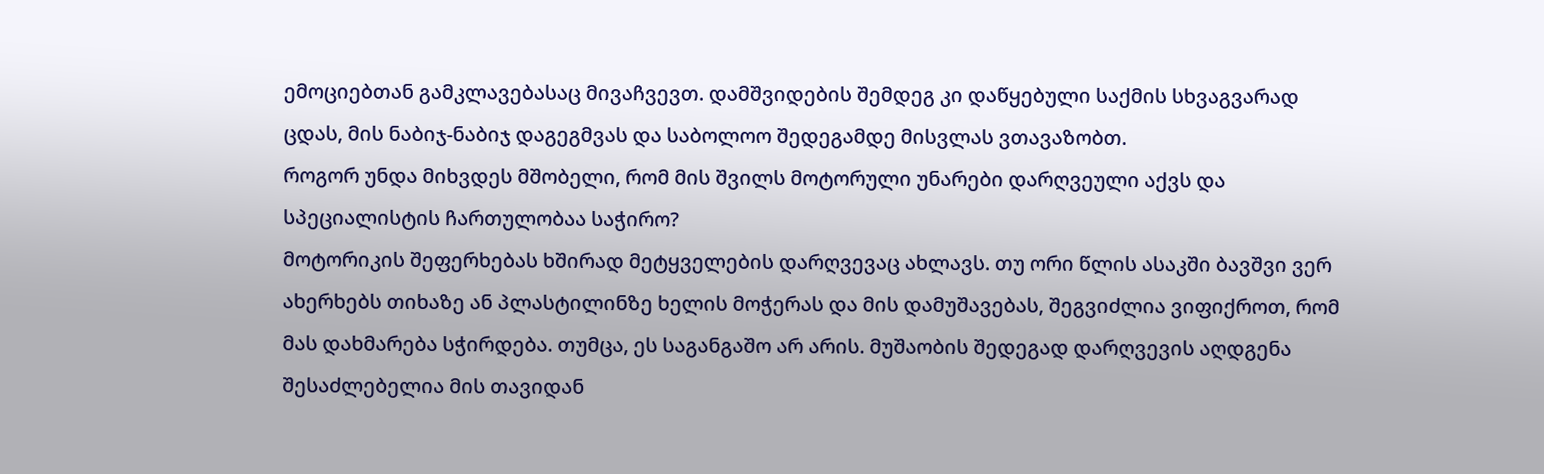ემოციებთან გამკლავებასაც მივაჩვევთ. დამშვიდების შემდეგ კი დაწყებული საქმის სხვაგვარად ცდას, მის ნაბიჯ-ნაბიჯ დაგეგმვას და საბოლოო შედეგამდე მისვლას ვთავაზობთ.
როგორ უნდა მიხვდეს მშობელი, რომ მის შვილს მოტორული უნარები დარღვეული აქვს და სპეციალისტის ჩართულობაა საჭირო?
მოტორიკის შეფერხებას ხშირად მეტყველების დარღვევაც ახლავს. თუ ორი წლის ასაკში ბავშვი ვერ ახერხებს თიხაზე ან პლასტილინზე ხელის მოჭერას და მის დამუშავებას, შეგვიძლია ვიფიქროთ, რომ მას დახმარება სჭირდება. თუმცა, ეს საგანგაშო არ არის. მუშაობის შედეგად დარღვევის აღდგენა შესაძლებელია მის თავიდან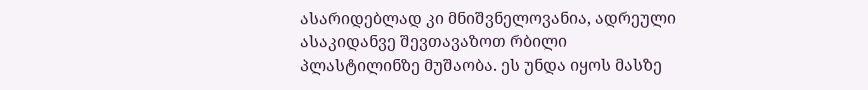ასარიდებლად კი მნიშვნელოვანია, ადრეული ასაკიდანვე შევთავაზოთ რბილი პლასტილინზე მუშაობა. ეს უნდა იყოს მასზე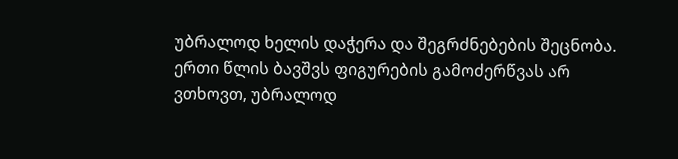უბრალოდ ხელის დაჭერა და შეგრძნებების შეცნობა. ერთი წლის ბავშვს ფიგურების გამოძერწვას არ ვთხოვთ, უბრალოდ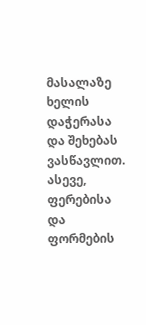მასალაზე ხელის დაჭერასა და შეხებას ვასწავლით. ასევე, ფერებისა და ფორმების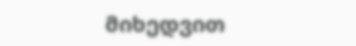მიხედვით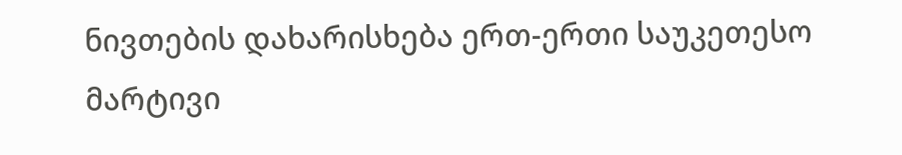ნივთების დახარისხება ერთ-ერთი საუკეთესო მარტივი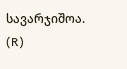სავარჯიშოა.
(R)